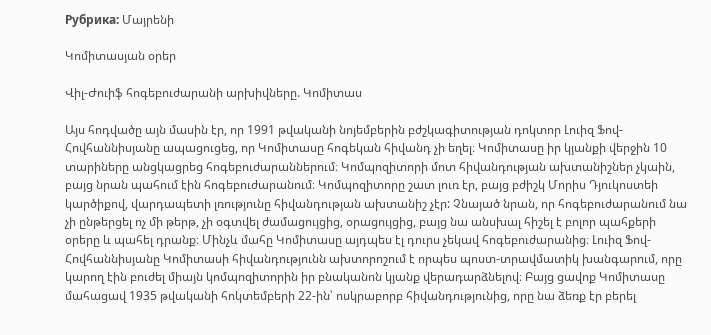Рубрика: Մայրենի

Կոմիտասյան օրեր

Վիլ-Ժուիֆ հոգեբուժարանի արխիվները. Կոմիտաս

Այս հոդվածը այն մասին էր, որ 1991 թվականի նոյեմբերին բժշկագիտության դոկտոր Լուիզ Ֆով-Հովհաննիսյանը ապացուցեց, որ Կոմիտասը հոգեկան հիվանդ չի եղել։ Կոմիտասը իր կյանքի վերջին 10 տարիները անցկացրեց հոգեբուժարաններում։ Կոմպոզիտորի մոտ հիվանդության ախտանիշներ չկաին, բայց նրան պահում էին հոգեբուժարանում։ Կոմպոզիտորը շատ լուռ էր, բայց բժիշկ Մորիս Դյուկոստեի կարծիքով, վարդապետի լռությունը հիվանդության ախտանիշ չէր: Չնայած նրան, որ հոգեբուժարանում նա չի ընթերցել ոչ մի թերթ, չի օգտվել ժամացույցից, օրացույցից, բայց նա անսխալ հիշել է բոլոր պահքերի օրերը և պահել դրանք։ Մինչև մահը Կոմիտասը այդպես էլ դուրս չեկավ հոգեբուժարանից։ Լուիզ Ֆով-Հովհաննիսյանը Կոմիտասի հիվանդությունն ախտորոշում է որպես պոստ-տրավմատիկ խանգարում, որը կարող էին բուժել միայն կոմպոզիտորին իր բնականոն կյանք վերադարձնելով։ Բայց ցավոք Կոմիտասը մահացավ 1935 թվականի հոկտեմբերի 22-ին՝ ոսկրաբորբ հիվանդությունից, որը նա ձեռք էր բերել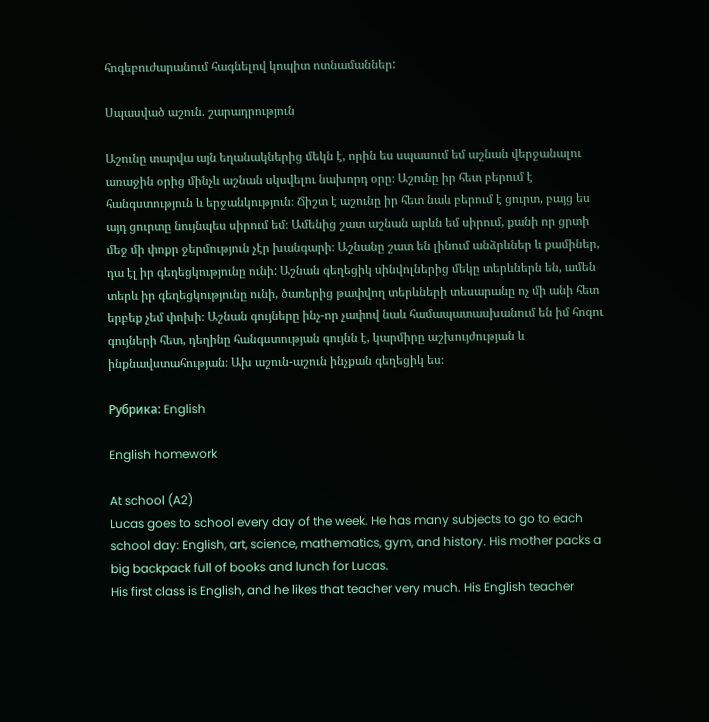հոգեբուժարանում հագնելով կոպիտ ոտնամաններ:

Սպասված աշուն. շարադրություն

Աշունը տարվա այն եղանակներից մեկն է, որին ես սպասում եմ աշնան վերջանալու առաջին օրից մինչև աշնան սկսվելու նախորդ օրը։ Աշունը իր հետ բերում է հանգստություն և երջանկություն։ Ճիշտ է աշունը իր հետ նաև բերում է ցուրտ, բայց ես այդ ցուրտը նույնպես սիրում եմ։ Ամենից շատ աշնան արևն եմ սիրում, քանի որ ցրտի մեջ մի փոքր ջերմություն չէր խանգարի։ Աշնանը շատ են լինում անձրևներ և քամիներ, դա էլ իր գեղեցկությունը ունի: Աշնան գեղեցիկ սինվոլներից մեկը տերևներն են, ամեն տերև իր գեղեցկությունը ունի, ծառերից թափվող տերևների տեսարանը ոչ մի անի հետ երբեք չեմ փոխի։ Աշնան գույները ինչ-որ չափով նաև համապատասխանում են իմ հոգու գույների հետ, դեղինը հանգստության գույնն է, կարմիրը աշխույժության և ինքնավստահության։ Ախ աշուն-աշուն ինչքան գեղեցիկ ես։

Рубрика: English

English homework

At school (A2)
Lucas goes to school every day of the week. He has many subjects to go to each school day: English, art, science, mathematics, gym, and history. His mother packs a big backpack full of books and lunch for Lucas.
His first class is English, and he likes that teacher very much. His English teacher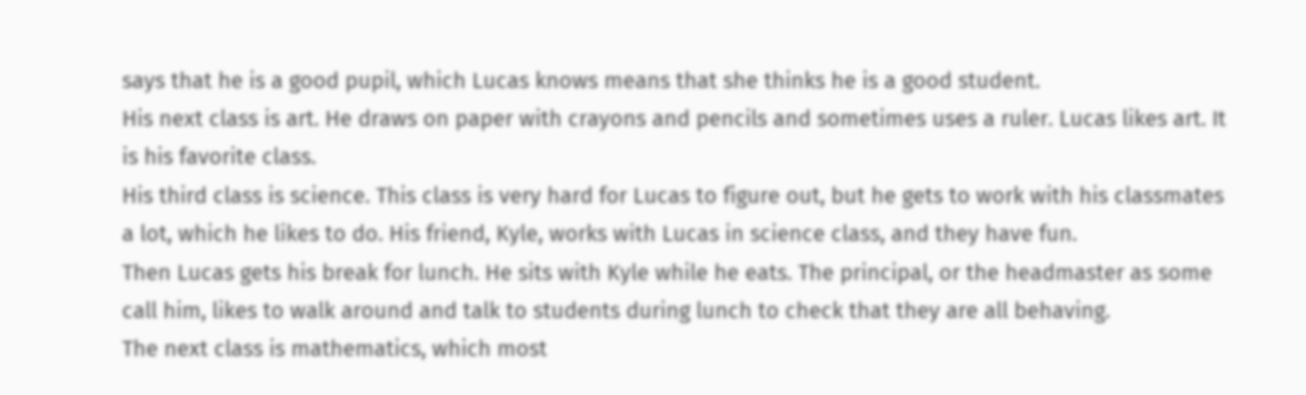says that he is a good pupil, which Lucas knows means that she thinks he is a good student.
His next class is art. He draws on paper with crayons and pencils and sometimes uses a ruler. Lucas likes art. It is his favorite class.
His third class is science. This class is very hard for Lucas to figure out, but he gets to work with his classmates a lot, which he likes to do. His friend, Kyle, works with Lucas in science class, and they have fun.
Then Lucas gets his break for lunch. He sits with Kyle while he eats. The principal, or the headmaster as some call him, likes to walk around and talk to students during lunch to check that they are all behaving.
The next class is mathematics, which most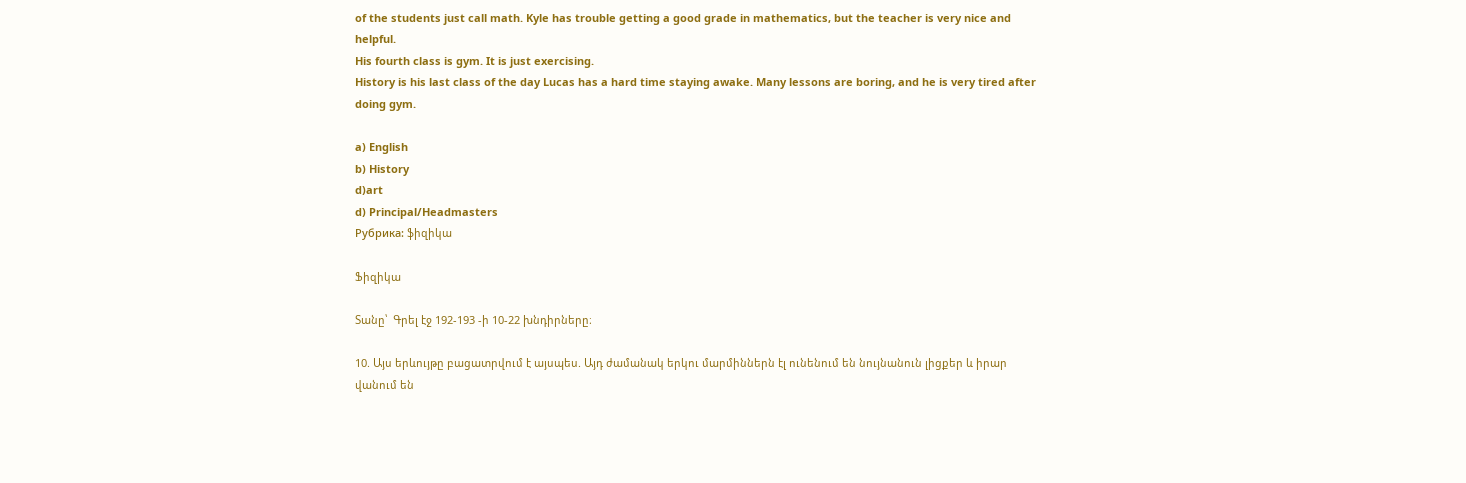of the students just call math. Kyle has trouble getting a good grade in mathematics, but the teacher is very nice and helpful.
His fourth class is gym. It is just exercising.
History is his last class of the day Lucas has a hard time staying awake. Many lessons are boring, and he is very tired after doing gym.

a) English
b) History
d)art
d) Principal/Headmasters
Рубрика: ֆիզիկա

Ֆիզիկա

Տանը՝  Գրել էջ 192-193 -ի 10-22 խնդիրները։

10. Այս երևույթը բացատրվում է այսպես. Այդ ժամանակ երկու մարմիններն էլ ունենում են նույնանուն լիցքեր և իրար վանում են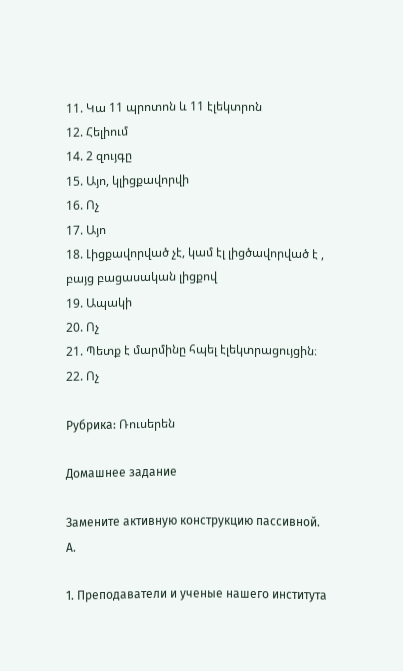11. Կա 11 պրոտոն և 11 էլեկտրոն
12. Հելիում
14. 2 զույգը
15. Այո, կլիցքավորվի
16. Ոչ
17. Այո
18. Լիցքավորված չէ, կամ էլ լիցծավորված է , բայց բացասական լիցքով
19. Ապակի
20. Ոչ
21. Պետք է մարմինը հպել էլեկտրացույցին։
22. Ոչ

Рубрика: Ռուսերեն

Домашнее задание

Замените активную конструкцию пассивной.
А.

1. Преподаватели и ученые нашего института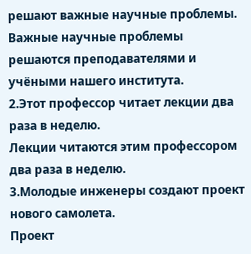решают важные научные проблемы.
Важные научные проблемы решаются преподавателями и учёными нашего института.
2.Этот профессор читает лекции два раза в неделю.
Лекции читаются этим профессором два раза в неделю.
3.Молодые инженеры создают проект нового самолета.
Проект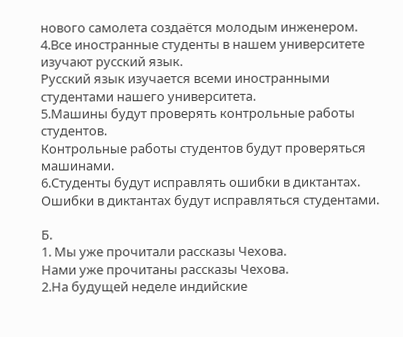нового самолета создаётся молодым инженером.
4.Все иностранные студенты в нашем университете изучают русский язык.
Русский язык изучается всеми иностранными студентами нашего университета.
5.Машины будут проверять контрольные работы студентов.
Контрольные работы студентов будут проверяться машинами.
6.Студенты будут исправлять ошибки в диктантах.
Ошибки в диктантах будут исправляться студентами.

Б.
1. Мы уже прочитали рассказы Чехова.
Нами уже прочитаны рассказы Чехова.
2.На будущей неделе индийские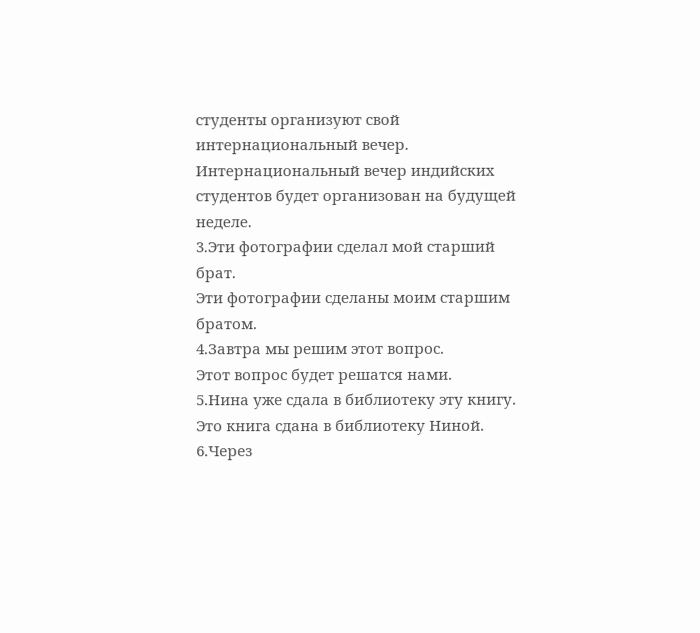студенты организуют свой интернациональный вечер.
Интернациональный вечер индийских студентов будет организован на будущей неделе.
3.Эти фотографии сделал мой старший брат.
Эти фотографии сделаны моим старшим братом.
4.Завтра мы решим этот вопрос.
Этот вопрос будет решатся нами.
5.Нина уже сдала в библиотеку эту книгу.
Это книга сдана в библиотеку Ниной.
6.Через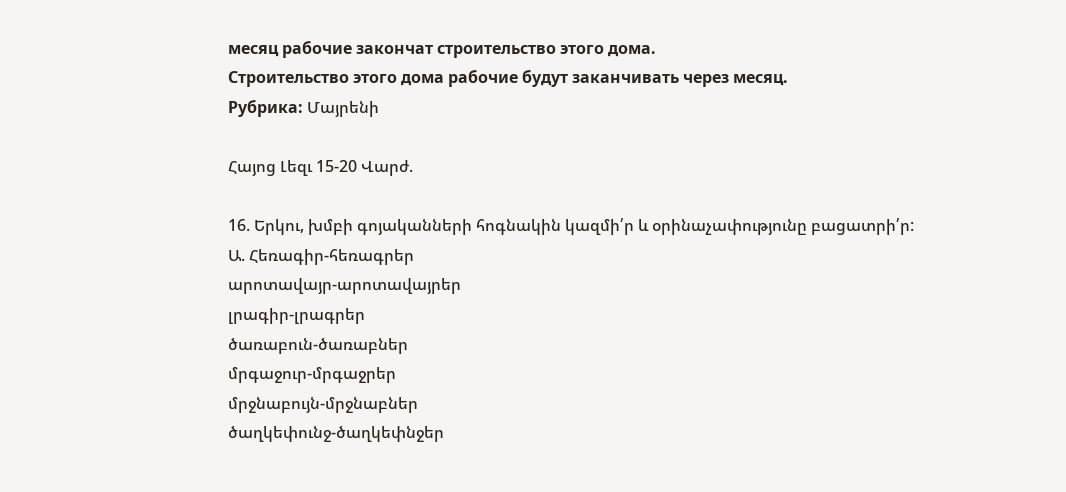месяц рабочие закончат строительство этого дома.
Строительство этого дома рабочие будут заканчивать через месяц.
Рубрика: Մայրենի

Հայոց Լեզւ 15-20 Վարժ.

16. Երկու, խմբի գոյականների հոգնակին կազմի՛ր և օրինաչափությունը բացատրի՛ր:
Ա. Հեռագիր-հեռագրեր
արոտավայր-արոտավայրեր
լրագիր-լրագրեր
ծառաբուն-ծառաբներ
մրգաջուր-մրգաջրեր
մրջնաբույն-մրջնաբներ
ծաղկեփունջ-ծաղկեփնջեր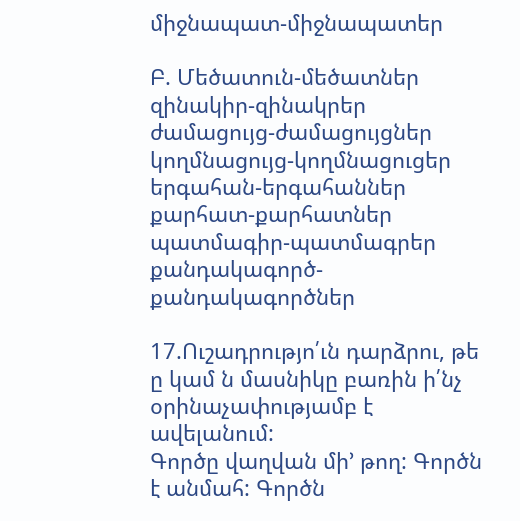միջնապատ-միջնապատեր

Բ. Մեծատուն-մեծատներ
զինակիր-զինակրեր
ժամացույց-ժամացույցներ
կողմնացույց-կողմնացուցեր
երգահան-երգահաններ
քարհատ-քարհատներ
պատմագիր-պատմագրեր
քանդակագործ-քանդակագործներ

17.Ուշադրությո՛ւն դարձրու, թե ը կամ ն մասնիկը բառին ի՛նչ օրինաչափությամբ է ավելանում:
Գործը վաղվան մի’ թող: Գործն է անմահ: Գործն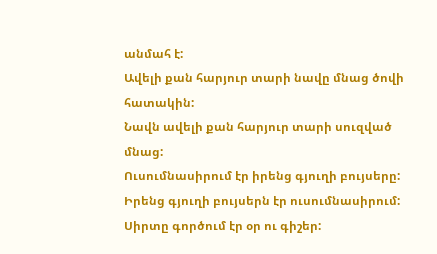անմահ է:
Ավելի քան հարյուր տարի նավը մնաց ծովի հատակին:
Նավն ավելի քան հարյուր տարի սուզված մնաց:
Ուսումնասիրում էր իրենց գյուղի բույսերը:
Իրենց գյուղի բույսերն էր ուսումնասիրում:
Սիրտը գործում էր օր ու գիշեր: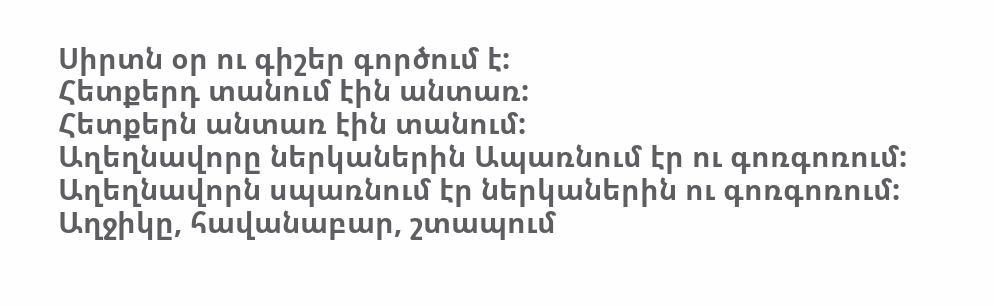Սիրտն օր ու գիշեր գործում է:
Հետքերդ տանում էին անտառ:
Հետքերն անտառ էին տանում:
Աղեղնավորը ներկաներին Ապառնում էր ու գոռգոռում:
Աղեղնավորն սպառնում էր ներկաներին ու գոռգոռում:
Աղջիկը, հավանաբար, շտապում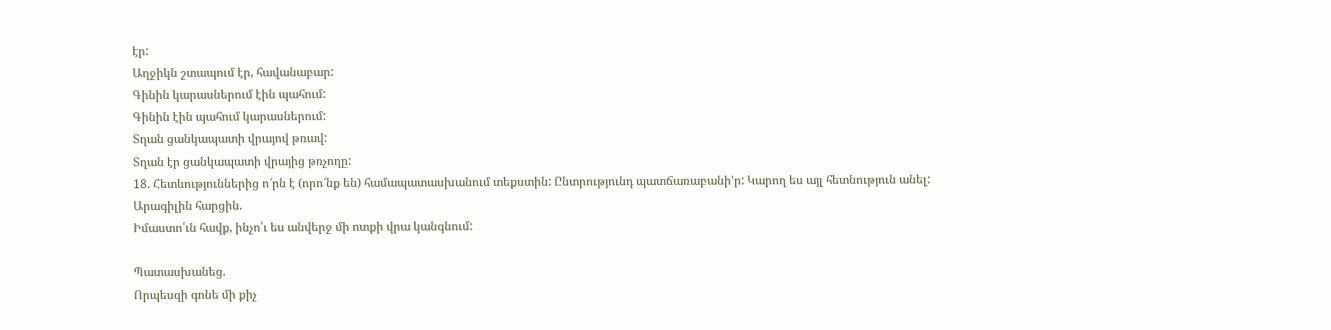էր:
Աղջիկն շտապում էր, հավանաբար:
Գինին կարասներում էին պահում:
Գինին էին պահում կարասներում:
Տղան ցանկապատի վրայով թռավ:
Տղան էր ցանկապատի վրայից թռչողը:
18. Հետևություններից ո՜րն է (որո՜նք են) համապատասխանում տեքստին: Ընտրությունդ պատճառաբանի’ր: Կարող ես այլ հետնություն անել:
Արագիլին հարցին.
Իմաստո՛ւն հավք, ինչո՛ւ ես անվերջ մի ոտքի վրա կանգնում:

Պատասխանեց.
Որպեսզի գոնե մի քիչ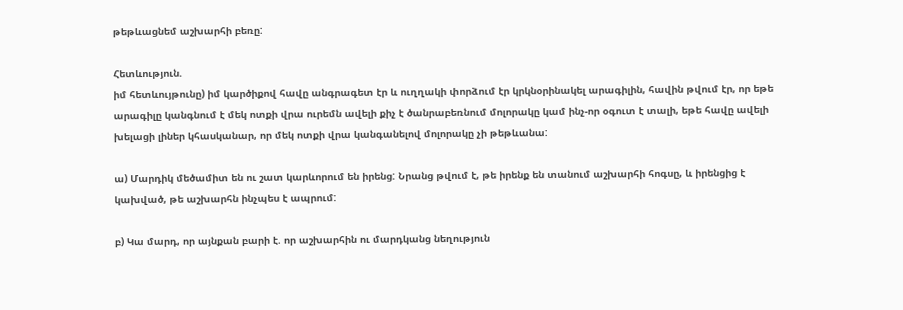թեթևացնեմ աշխարհի բեռը:

Հետևություն.
իմ հետևույթունը) իմ կարծիքով հավը անգրագետ էր և ուղղակի փորձում էր կրկնօրինակել արագիլին, հավին թվում էր, որ եթե արագիլը կանգնում է մեկ ոտքի վրա ուրեմն ավելի քիչ է ծանրաբեռնում մոլորակը կամ ինչ-որ օգուտ է տալի, եթե հավը ավելի խելացի լիներ կհասկանար, որ մեկ ոտքի վրա կանգանելով մոլորակը չի թեթևանա:

ա) Մարդիկ մեծամիտ են ու շատ կարևորում են իրենց: Նրանց թվում է, թե իրենք են տանում աշխարհի հոգսը, և իրենցից է կախված, թե աշխարհն ինչպես է ապրում:

բ) Կա մարդ, որ այնքան բարի է. որ աշխարհին ու մարդկանց նեղություն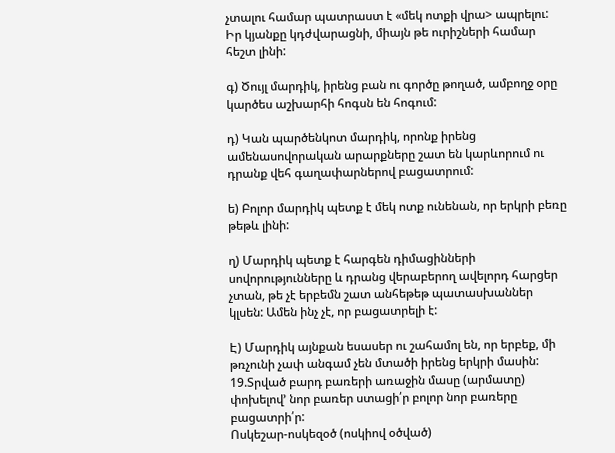չտալու համար պատրաստ է «մեկ ոտքի վրա> ապրելու: Իր կյանքը կդժվարացնի, միայն թե ուրիշների համար հեշտ լինի:

գ) Ծույլ մարդիկ, իրենց բան ու գործը թողած, ամբողջ օրը կարծես աշխարհի հոգսն են հոգում:

դ) Կան պարծենկոտ մարդիկ, որոնք իրենց ամենասովորական արարքները շատ են կարևորում ու դրանք վեհ գաղափարներով բացատրում:

ե) Բոլոր մարդիկ պետք է մեկ ոտք ունենան, որ երկրի բեռը թեթև լինի:

ղ) Մարդիկ պետք է հարգեն դիմացինների սովորությունները և դրանց վերաբերող ավելորդ հարցեր չտան, թե չէ երբեմն շատ անհեթեթ պատասխաններ կլսեն: Ամեն ինչ չէ, որ բացատրելի է:

Է) Մարդիկ այնքան եսասեր ու շահամոլ են, որ երբեք, մի թռչունի չափ անգամ չեն մտածի իրենց երկրի մասին:
19.Տրված բարդ բառերի առաջին մասը (արմատը) փոխելով’ նոր բառեր ստացի՛ր բոլոր նոր բառերը բացատրի՛ր:
Ոսկեշար-ոսկեզօծ (ոսկիով օծված)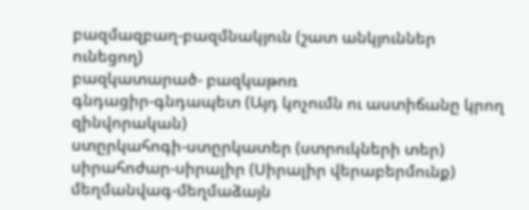բազմազբաղ-բազմնակյուն (շատ անկյուններ ունեցող)
բազկատարած- բազկաթոռ
գնդացիր-գնդապետ (Այդ կոչումն ու աստիճանը կրող զինվորական)
ստըրկահոգի-ստըրկատեր (ստրուկների տեր)
սիրահոժար-սիրալիր (Սիրալիր վերաբերմունք)
մեղմանվագ-մեղմաձայն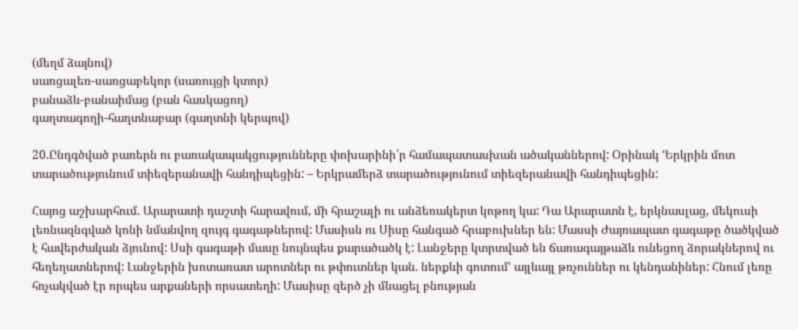(մեղմ ձայնով)
սառցալեռ-սառցաբեկոր (սառույցի կտոր)
բանաձև-բանաիմաց (բան հասկացող)
գաղտագողի-հաղտնաբար (գաղտնի կերպով)

20.Ընդգծված բառերն ու բառակապակցությունները փոխարինի՛ր համապատասխան ածականներով: Օրինակ ‘Երկրին մոտ տարածությունում տիեզերանավի հանդիպեցին: – Երկրամերձ տարածությունում տիեզերանավի հանդիպեցին:

Հայոց աշխարհում. Արարատի դաշտի հարավում, մի հրաշալի ու անձեռակերտ կոթող կա: Դա Արարատն է, երկնասլաց, մեկուսի լեռնազնգված կոնի նմանվող զույգ գագաթներով: Մասիսն ու Սիսը հանգած հրաբուխներ են: Մասսի Ժայռապատ գագաթը ծածկված է հավերժական ձյունով: Սսի գագաթի մասը նույնպես քարածածկ է: Լանջերը կտրտված են ճառագայթաձև ունեցող ձորակներով ու հեղեղատներով: Լանջերին խոտառատ արոտներ ու թփուտներ կան. ներքևի գոտում’ այլևայլ թռչուններ ու կենդանիներ: Հնում լեռը հռչակված էր որպես արքաների որսատեղի: Մասիսը զերծ չի մնացել բնության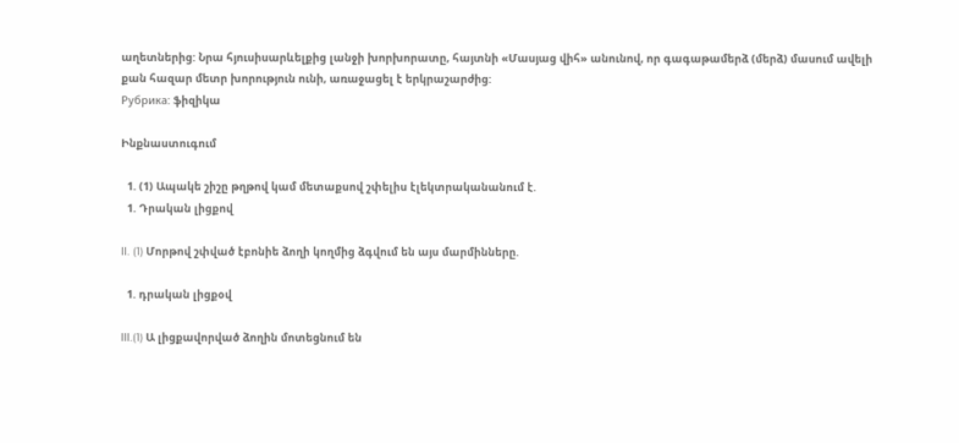աղետներից: Նրա հյուսիսարևելքից լանջի խորխորատը, հայտնի «Մասյաց վիհ» անունով, որ գագաթամերձ (մերձ) մասում ավելի քան հազար մետր խորություն ունի, առաջացել է երկրաշարժից:
Рубрика: ֆիզիկա

Ինքնաստուգում

  1. (1) Ապակե շիշը թղթով կամ մետաքսով շփելիս էլեկտրականանում է.
  1. Դրական լիցքով

II. (1) Մորթով շփված էբոնիե ձողի կողմից ձգվում են այս մարմինները.

  1. դրական լիցքօվ

III.(1) Ա լիցքավորված ձողին մոտեցնում են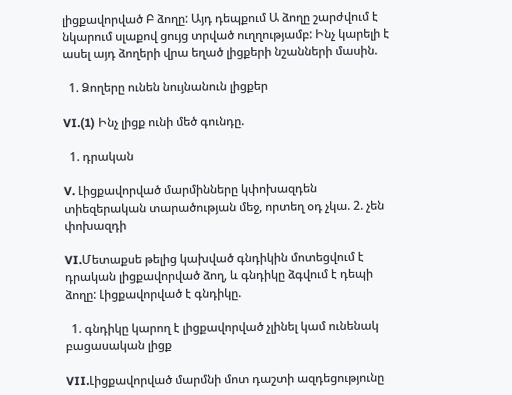լիցքավորված Բ ձողը: Այդ դեպքում Ա ձողը շարժվում է նկարում սլաքով ցույց տրված ուղղությամբ: Ինչ կարելի է ասել այդ ձողերի վրա եղած լիցքերի նշանների մասին.

  1. Ձողերը ունեն նույնանուն լիցքեր

VI.(1) Ինչ լիցք ունի մեծ գունդը.

  1. դրական

V. Լիցքավորված մարմինները կփոխազդեն տիեզերական տարածության մեջ, որտեղ օդ չկա. 2. չեն փոխազդի

VI.Մետաքսե թելից կախված գնդիկին մոտեցվում է դրական լիցքավորված ձող, և գնդիկը ձգվում է դեպի ձողը: Լիցքավորված է գնդիկը.

  1. գնդիկը կարող է լիցքավորված չլինել կամ ունենակ բացասական լիցք

VII.Լիցքավորված մարմնի մոտ դաշտի ազդեցությունը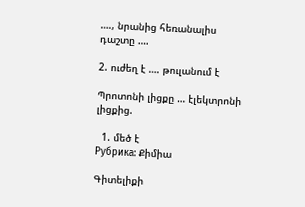…., նրանից հեռանալիս դաշտը ….

2. ուժեղ է …. թուլանում է

Պրոտոնի լիցքը … էլեկտրոնի լիցքից.

  1. մեծ է
Рубрика: Քիմիա

Գիտելիքի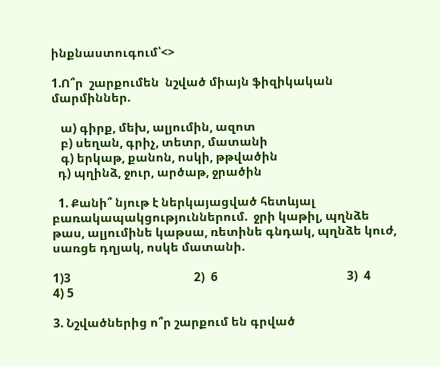ինքնաստուգում՝<>

1.Ո՞ր  շարքումեն  նշված միայն ֆիզիկական մարմիններ.

   ա) գիրք, մեխ, ալյումին, ազոտ
   բ) սեղան, գրիչ, տետր, մատանի
   գ) երկաթ, քանոն, ոսկի, թթվածին
  դ) պղինձ, ջուր, արծաթ, ջրածին

  1. Քանի՞ նյութ է ներկայացված հետևյալ բառակապակցություններում.  ջրի կաթիլ, պղնձե թաս, ալյումինե կաթսա, ռետինե գնդակ, պղնձե կուժ, սառցե դղյակ, ոսկե մատանի.

1)3                                         2)  6                                           3)  4                                       4) 5

3. Նշվածներից ո՞ր շարքում են գրված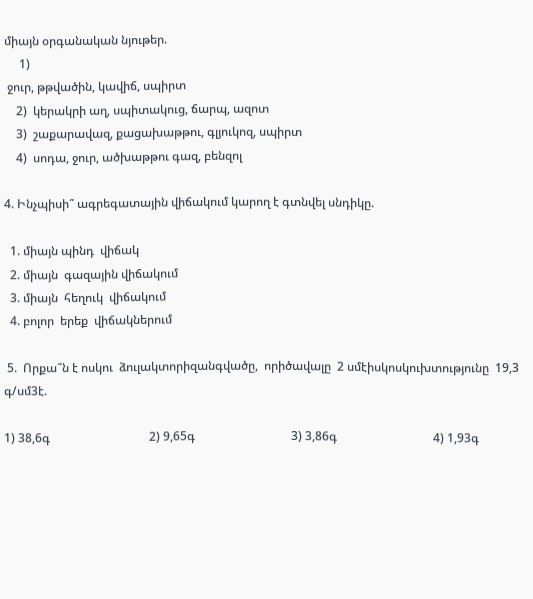միայն օրգանական նյութեր.
     1)
 ջուր, թթվածին, կավիճ, սպիրտ
    2)  կերակրի աղ, սպիտակուց, ճարպ, ազոտ
    3)  շաքարավազ, քացախաթթու, գլյուկոզ, սպիրտ
    4)  սոդա, ջուր, ածխաթթու գազ, բենզոլ

4. Ինչպիսի՞ ագրեգատային վիճակում կարող է գտնվել սնդիկը.

  1. միայն պինդ  վիճակ
  2. միայն  գազային վիճակում
  3. միայն  հեղուկ  վիճակում
  4. բոլոր  երեք  վիճակներում

 5.  Որքա՞ն է ոսկու  ձուլակտորիզանգվածը,  որիծավալը  2 սմէիսկոսկուխտությունը  19,3 գ/սմ3է.

1) 38,6գ                                 2) 9,65գ                                3) 3,86գ                                4) 1,93գ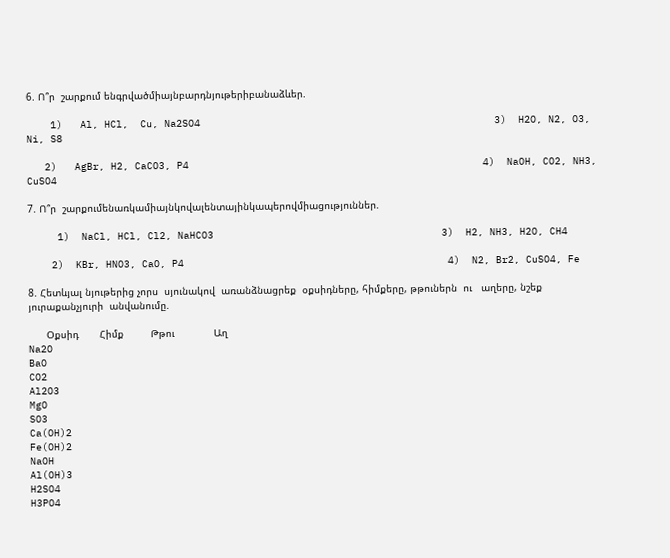6. Ո՞ր  շարքում ենգրվածմիայնբարդնյութերիբանաձևեր.

    1)   Al, HCl,  Cu, Na2SO4                                                 3)  H2O, N2, O3,  Ni, S8

   2)   AgBr, H2, CaCO3, P4                                                 4)  NaOH, CO2, NH3, CuSO4

7. Ո՞ր  շարքումենառկամիայնկովալենտայինկապերովմիացություններ.

     1)  NaCl, HCl, Cl2, NaHCO3                                      3)  H2, NH3, H2O, CH4

    2)  KBr, HNO3, CaO, P4                                            4)  N2, Br2, CuSO4, Fe

8. Հետևյալ նյութերից չորս  սյունակով  առանձնացրեք  օքսիդները, հիմքերը, թթուներն  ու   աղերը, նշեք  յուրաքանչյուրի  անվանումը.

      Օքսիդ       Հիմք         Թթու             Աղ
Na2O
BaO
CO2
Al2O3
MgO
SO3
Ca(OH)2
Fe(OH)2
NaOH
Al(OH)3
H2SO4
H3PO4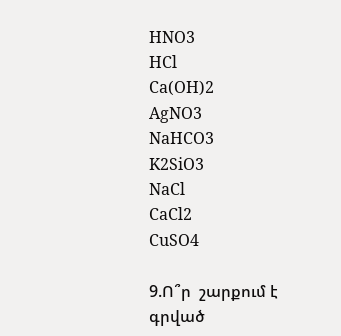HNO3
HCl
Ca(OH)2
AgNO3
NaHCO3
K2SiO3
NaCl
CaCl2
CuSO4

9.Ո՞ր  շարքում է գրված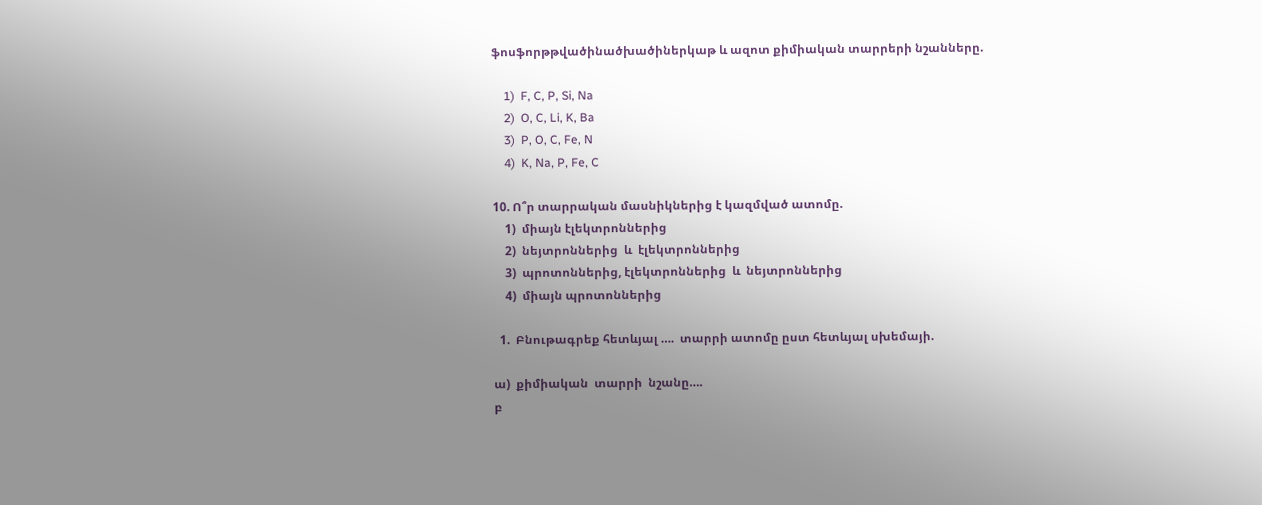ֆոսֆորթթվածինածխածիներկաթ և ազոտ քիմիական տարրերի նշանները.

    1)  F, C, P, Si, Na
    2)  O, C, Li, K, Ba
    3)  P, O, C, Fe, N
    4)  K, Na, P, Fe, C

10. Ո՞ր տարրական մասնիկներից է կազմված ատոմը.
    1)  միայն էլեկտրոններից
    2)  նեյտրոններից  և  էլեկտրոններից
    3)  պրոտոններից, էլեկտրոններից  և  նեյտրոններից
    4)  միայն պրոտոններից

  1.  Բնութագրեք հետևյալ ….  տարրի ատոմը ըստ հետևյալ սխեմայի.

ա)  քիմիական  տարրի  նշանը….
բ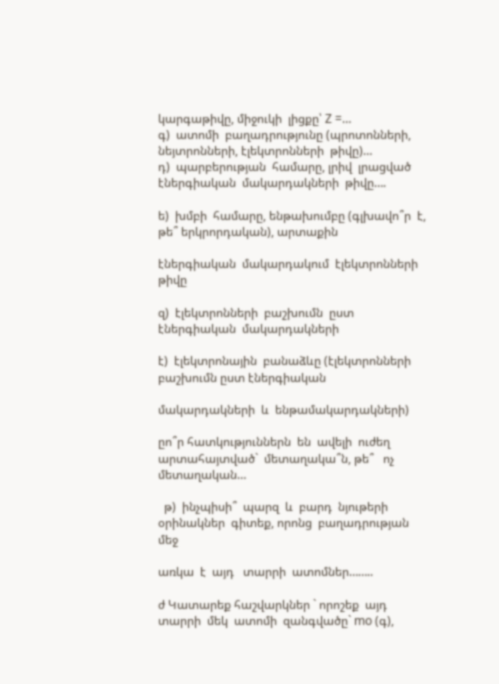կարգաթիվը, միջուկի  լիցքը՝ Z =…
գ)  ատոմի  բաղադրությունը (պրոտոնների, նեյտրոնների, էլեկտրոնների  թիվը)…
դ)  պարբերության  համարը, լրիվ  լրացված  էներգիական  մակարդակների  թիվը….

ե)  խմբի  համարը, ենթախումբը (գլխավո՞ր  է, թե՞ երկրորդական), արտաքին

էներգիական  մակարդակում  էլեկտրոնների  թիվը

զ)  էլեկտրոնների  բաշխումն  ըստ էներգիական  մակարդակների

է)  էլեկտրոնային  բանաձևը (էլեկտրոնների  բաշխումն ըստ էներգիական

մակարդակների  և  ենթամակարդակների)

ըո՞ր հատկություններն  են  ավելի  ուժեղ  արտահայտված`  մետաղակա՞ն, թե՞   ոչ մետաղական…

  թ)  ինչպիսի՞  պարզ  և  բարդ  նյութերի  օրինակներ  գիտեք, որոնց  բաղադրության  մեջ

առկա  է  այդ   տարրի  ատոմներ……..

ժ Կատարեք հաշվարկներ ` որոշեք  այդ  տարրի  մեկ  ատոմի  զանգվածը` mo (գ),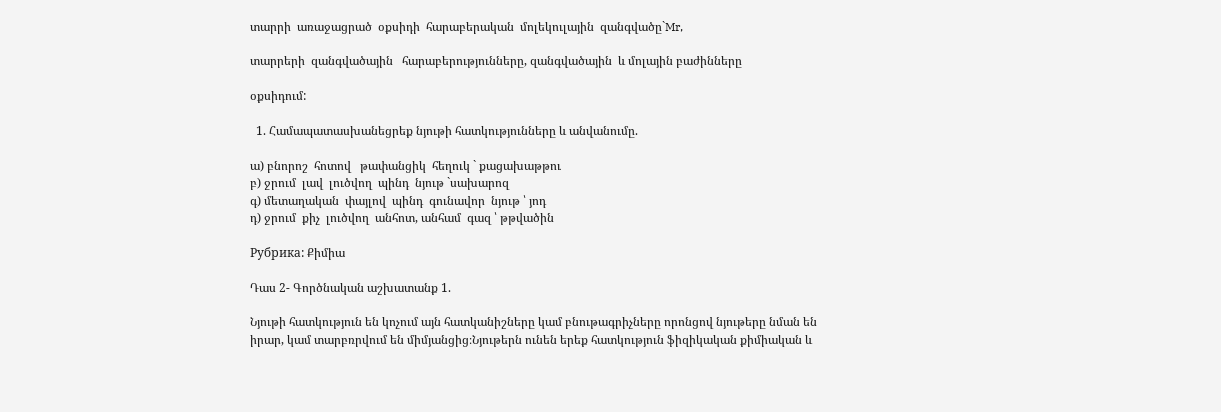տարրի  առաջացրած  օքսիդի  հարաբերական  մոլեկուլային  զանգվածը`Mr,

տարրերի  զանգվածային   հարաբերությունները, զանգվածային  և մոլային բաժինները

օքսիդում:

  1. Համապատասխանեցրեք նյութի հատկությունները և անվանումը.

ա) բնորոշ  հոտով   թափանցիկ  հեղուկ ` քացախաթթու
բ) ջրում  լավ  լուծվող  պինդ  նյութ `սախարոզ
գ) մետաղական  փայլով  պինդ  գունավոր  նյութ ՝ յոդ
դ) ջրում  քիչ  լուծվող  անհոտ, անհամ  գազ ՝ թթվածին

Рубрика: Քիմիա

Դաս 2- Գործնական աշխատանք 1.

Նյութի հատկություն են կոչում այն հատկանիշները կամ բնութագրիչները որոնցով նյութերը նման են իրար, կամ տարբռրվում են միմյանցից։Նյութերն ունեն երեք հատկություն ֆիզիկական քիմիական և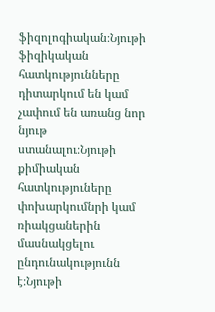ֆիզոլոգիական։Նյութի ֆիզիկական հատկությունները դիտարկում են կամ չափում են առանց նոր նյութ ստանալու։Նյութի քիմիական հատկություները փոխարկումնրի կամ ռիակցաներին մասնակցելու ընդունակությունն է։Նյութի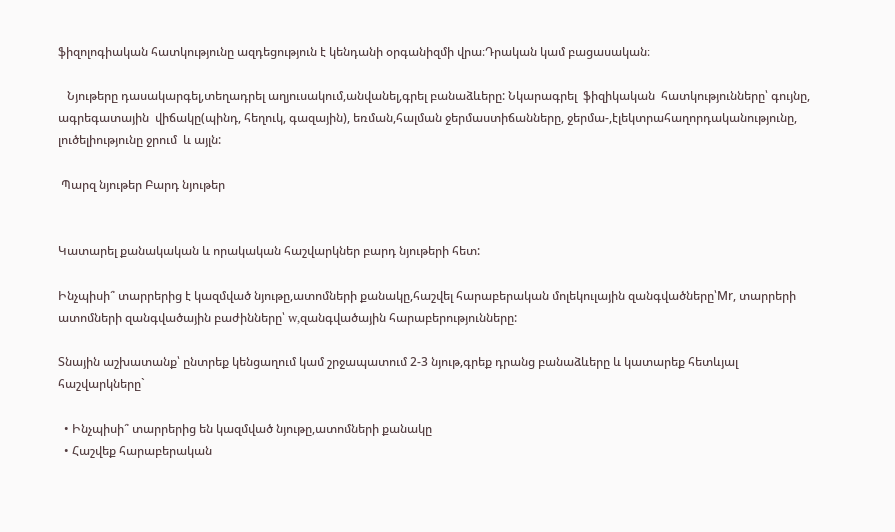ֆիզոլոգիական հատկությունը ազդեցություն է կենդանի օրգանիզմի վրա։Դրական կամ բացասական։

   Նյութերը դասակարգել,տեղադրել աղյուսակում,անվանել,գրել բանաձևերը: Նկարագրել  ֆիզիկական  հատկությունները՝ գույնը, ագրեգատային  վիճակը(պինդ, հեղուկ, գազային), եռման,հալման ջերմաստիճանները, ջերմա-,էլեկտրահաղորդականությունը, լուծելիությունը ջրում  և այլն:

 Պարզ նյութեր Բարդ նյութեր


Կատարել քանակական և որակական հաշվարկներ բարդ նյութերի հետ:

Ինչպիսի՞ տարրերից է կազմված նյութը,ատոմների քանակը,հաշվել հարաբերական մոլեկուլային զանգվածները՝Mr, տարրերի  ատոմների զանգվածային բաժինները՝ w,զանգվածային հարաբերությունները:

Տնային աշխատանք՝ ընտրեք կենցաղում կամ շրջապատում 2-3 նյութ,գրեք դրանց բանաձևերը և կատարեք հետևյալ հաշվարկները`

  • Ինչպիսի՞ տարրերից են կազմված նյութը,ատոմների քանակը
  • Հաշվեք հարաբերական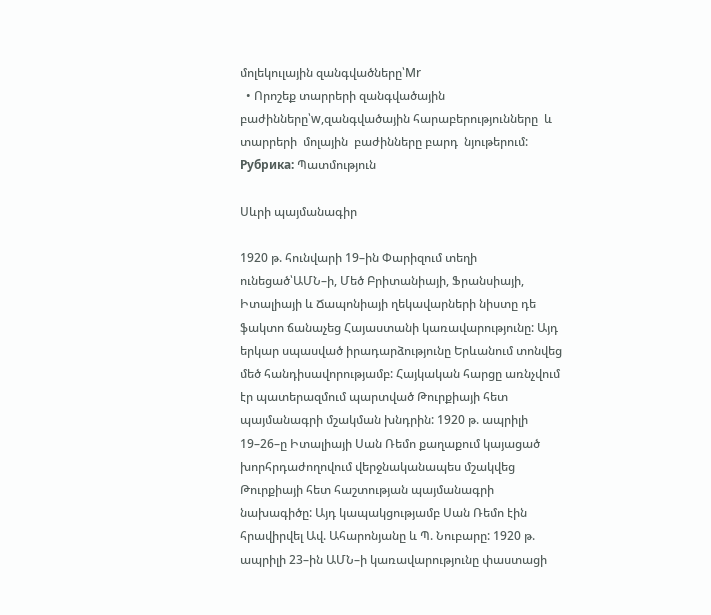մոլեկուլային զանգվածները՝Mr
  • Որոշեք տարրերի զանգվածային բաժինները՝w,զանգվածային հարաբերությունները  և  տարրերի  մոլային  բաժինները բարդ  նյութերում:
Рубрика: Պատմություն

Սևրի պայմանագիր

1920 թ. հունվարի 19–ին Փարիզում տեղի ունեցած՝ԱՄՆ–ի, Մեծ Բրիտանիայի, Ֆրանսիայի, Իտալիայի և Ճապոնիայի ղեկավարների նիստը դե ֆակտո ճանաչեց Հայաստանի կառավարությունը: Այդ երկար սպասված իրադարձությունը Երևանում տոնվեց մեծ հանդիսավորությամբ: Հայկական հարցը առնչվում էր պատերազմում պարտված Թուրքիայի հետ պայմանագրի մշակման խնդրին: 1920 թ. ապրիլի 19–26–ը Իտալիայի Սան Ռեմո քաղաքում կայացած խորհրդաժողովում վերջնականապես մշակվեց Թուրքիայի հետ հաշտության պայմանագրի նախագիծը: Այդ կապակցությամբ Սան Ռեմո էին հրավիրվել Ավ. Ահարոնյանը և Պ. Նուբարը: 1920 թ. ապրիլի 23–ին ԱՄՆ–ի կառավարությունը փաստացի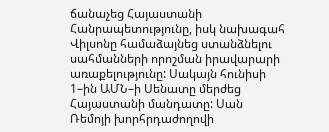ճանաչեց Հայաստանի Հանրապետությունը, իսկ նախագահ Վիլսոնը համաձայնեց ստանձնելու սահմանների որոշման իրավարարի առաքելությունը: Սակայն հունիսի 1–ին ԱՄՆ–ի Սենատը մերժեց Հայաստանի մանդատը: Սան Ռեմոյի խորհրդաժողովի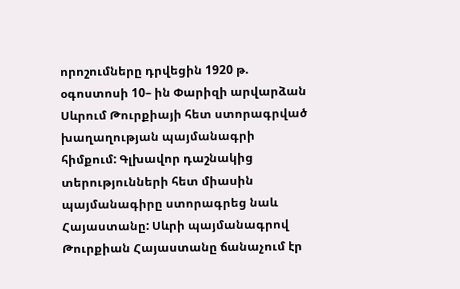որոշումները դրվեցին 1920 թ. օգոստոսի 10– ին Փարիզի արվարձան Սևրում Թուրքիայի հետ ստորագրված խաղաղության պայմանագրի հիմքում: Գլխավոր դաշնակից տերությունների հետ միասին պայմանագիրը ստորագրեց նաև Հայաստանը: Սևրի պայմանագրով Թուրքիան Հայաստանը ճանաչում էր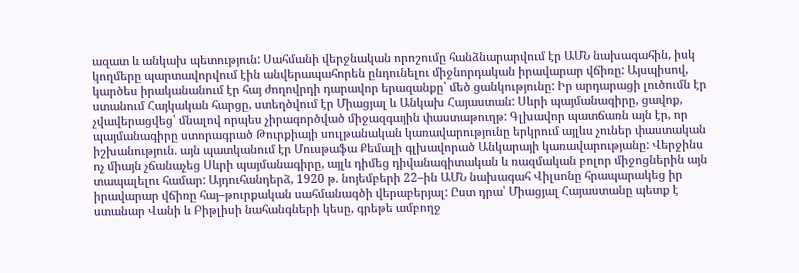ազատ և անկախ պետություն: Սահմանի վերջնական որոշումը հանձնարարվում էր ԱՄՆ նախագահին, իսկ կողմերը պարտավորվում էին անվերապահորեն ընդունելու միջնորդական իրավարար վճիռը: Այսպիսով, կարծես իրականանում էր հայ ժողովրդի դարավոր երազանքը՝ մեծ ցանկությունը: Իր արդարացի լուծումն էր ստանում Հայկական հարցը, ստեղծվում էր Միացյալ և Անկախ Հայաստան: Սևրի պայմանագիրը, ցավոք, չվավերացվեց՝ մնալով որպես չիրագործված միջազգային փաստաթուղթ: Գլխավոր պատճառն այն էր, որ պայմանագիրը ստորագրած Թուրքիայի սուլթանական կառավարությունը երկրում այլևս չուներ փաստական իշխանություն. այն պատկանում էր Մուսթաֆա Քեմալի գլխավորած Անկարայի կառավարությանը: Վերջինս ոչ միայն չճանաչեց Սևրի պայմանագիրը, այլև դիմեց դիվանագիտական և ռազմական բոլոր միջոցներին այն տապալելու համար: Այդուհանդերձ, 1920 թ. նոյեմբերի 22–ին ԱՄՆ նախագահ Վիլսոնը հրապարակեց իր իրավարար վճիռը հայ–թուրքական սահմանագծի վերաբերյալ: Ըստ դրա՝ Միացյալ Հայաստանը պետք է ստանար Վանի և Բիթլիսի նահանգների կեսը, գրեթե ամբողջ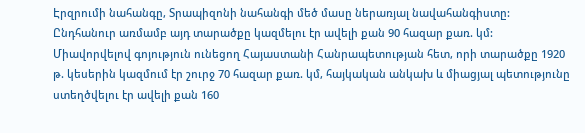Էրզրումի նահանգը, Տրապիզոնի նահանգի մեծ մասը ներառյալ նավահանգիստը: Ընդհանուր առմամբ այդ տարածքը կազմելու էր ավելի քան 90 հազար քառ. կմ: Միավորվելով գոյություն ունեցող Հայաստանի Հանրապետության հետ, որի տարածքը 1920 թ. կեսերին կազմում էր շուրջ 70 հազար քառ. կմ, հայկական անկախ և միացյալ պետությունը ստեղծվելու էր ավելի քան 160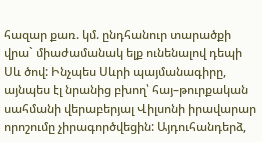հազար քառ. կմ. ընդհանուր տարածքի վրա` միաժամանակ ելք ունենալով դեպի Սև ծով: Ինչպես Սևրի պայմանագիրը, այնպես էլ նրանից բխող՝ հայ–թուրքական սահմանի վերաբերյալ Վիլսոնի իրավարար որոշումը չիրագործվեցին: Այդուհանդերձ,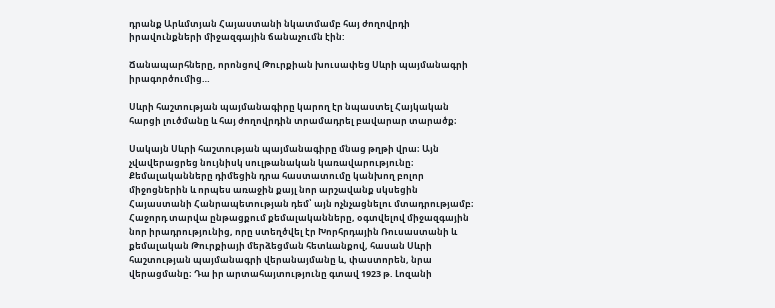դրանք Արևմտյան Հայաստանի նկատմամբ հայ ժողովրդի իրավունքների միջազգային ճանաչումն էին:

Ճանապարհները, որոնցով Թուրքիան խուսափեց Սևրի պայմանագրի իրագործումից…

Սևրի հաշտության պայմանագիրը կարող էր նպաստել Հայկական հարցի լուծմանը և հայ ժողովրդին տրամադրել բավարար տարածք։

Սակայն Սևրի հաշտության պայմանագիրը մնաց թղթի վրա։ Այն չվավերացրեց նույնիսկ սուլթանական կառավարությունը։ Քեմալականները դիմեցին դրա հաստատումը կանխող բոլոր միջոցներին և որպես առաջին քայլ նոր արշավանք սկսեցին Հայաստանի Հանրապետության դեմ՝ այն ոչնչացնելու մտադրությամբ։ Հաջորդ տարվա ընթացքում քեմալականները, օգտվելով միջազգային նոր իրադրությունից, որը ստեղծվել էր Խորհրդային Ռուսաստանի և քեմալական Թուրքիայի մերձեցման հետևանքով, հասան Սևրի հաշտության պայմանագրի վերանայմանը և, փաստորեն, նրա վերացմանը։ Դա իր արտահայտությունը գտավ 1923 թ. Լոզանի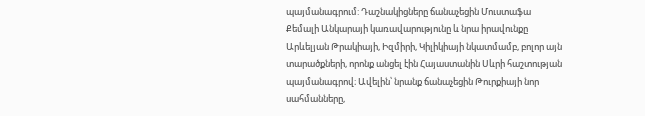պայմանագրում: Դաշնակիցները ճանաչեցին Մուստաֆա Քեմալի Անկարայի կառավարությունը և նրա իրավունքը Արևելյան Թրակիայի, Իզմիրի, Կիլիկիայի նկատմամբ, բոլոր այն տարածքների, որոնք անցել էին Հայաստանին Սևրի հաշտության պայմանագրով։ Ավելին՝ նրանք ճանաչեցին Թուրքիայի նոր սահմանները,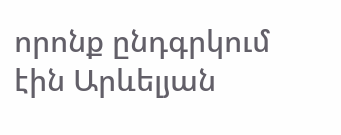որոնք ընդգրկում էին Արևելյան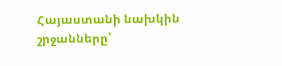Հայաստանի նախկին շրջանները՝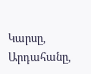Կարսը, Արդահանը,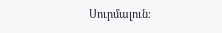Սուրմալուն։